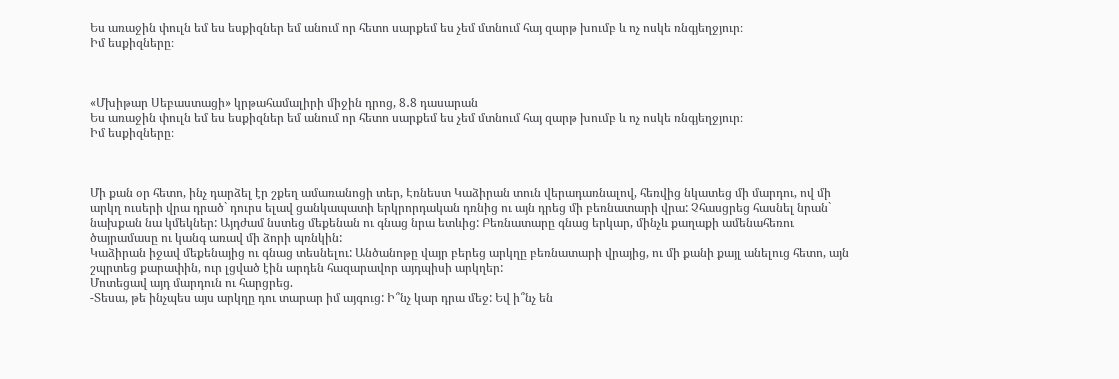Ես առաջին փուլն եմ ես եսքիզներ եմ անում որ հետո սարքեմ ես չեմ մտնում հայ զարթ խումբ և ոչ ոսկե ռնգյեղջյուր։
Իմ եսքիզները։



«Մխիթար Սեբաստացի» կրթահամալիրի միջին դրոց, 8․8 դասարան
Ես առաջին փուլն եմ ես եսքիզներ եմ անում որ հետո սարքեմ ես չեմ մտնում հայ զարթ խումբ և ոչ ոսկե ռնգյեղջյուր։
Իմ եսքիզները։



Մի քան օր հետո, ինչ դարձել էր շքեղ ամառանոցի տեր, Էռնեստ Կաձիրան տուն վերադառնալով, հեռվից նկատեց մի մարդու, ով մի արկղ ուսերի վրա դրած` դուրս ելավ ցանկապատի երկրորդական դռնից ու այն դրեց մի բեռնատարի վրա: Չհասցրեց հասնել նրան` նախքան նա կմեկներ: Այդժամ նստեց մեքենան ու գնաց նրա ետևից: Բեռնատարը գնաց երկար, մինչև քաղաքի ամենահեռու ծայրամասը ու կանգ առավ մի ձորի պռնկին:
Կաձիրան իջավ մեքենայից ու գնաց տեսնելու: Անծանոթը վայր բերեց արկղը բեռնատարի վրայից, ու մի քանի քայլ անելուց հետո, այն շպրտեց քարափին, ուր լցված էին արդեն հազարավոր այդպիսի արկղեր:
Մոտեցավ այդ մարդուն ու հարցրեց.
-Տեսա, թե ինչպես այս արկղը դու տարար իմ այգուց: Ի՞նչ կար դրա մեջ: Եվ ի՞նչ են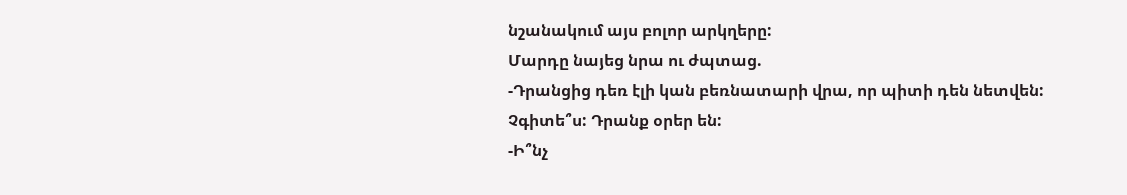նշանակում այս բոլոր արկղերը:
Մարդը նայեց նրա ու ժպտաց.
-Դրանցից դեռ էլի կան բեռնատարի վրա, որ պիտի դեն նետվեն: Չգիտե՞ս: Դրանք օրեր են:
-Ի՞նչ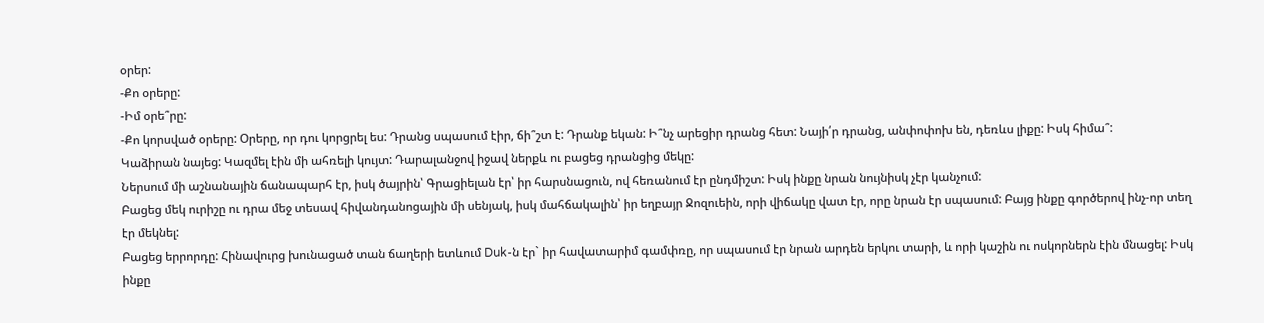օրեր:
-Քո օրերը:
-Իմ օրե՞րը:
-Քո կորսված օրերը: Օրերը, որ դու կորցրել ես: Դրանց սպասում էիր, ճի՞շտ է: Դրանք եկան: Ի՞նչ արեցիր դրանց հետ: Նայի՛ր դրանց, անփոփոխ են, դեռևս լիքը: Իսկ հիմա՞:
Կաձիրան նայեց: Կազմել էին մի ահռելի կույտ: Դարալանջով իջավ ներքև ու բացեց դրանցից մեկը:
Ներսում մի աշնանային ճանապարհ էր, իսկ ծայրին՝ Գրացիելան էր՝ իր հարսնացուն, ով հեռանում էր ընդմիշտ: Իսկ ինքը նրան նույնիսկ չէր կանչում:
Բացեց մեկ ուրիշը ու դրա մեջ տեսավ հիվանդանոցային մի սենյակ, իսկ մահճակալին՝ իր եղբայր Ջոզուեին, որի վիճակը վատ էր, որը նրան էր սպասում: Բայց ինքը գործերով ինչ-որ տեղ էր մեկնել:
Բացեց երրորդը: Հինավուրց խունացած տան ճաղերի ետևում Duk-ն էր` իր հավատարիմ գամփռը, որ սպասում էր նրան արդեն երկու տարի, և որի կաշին ու ոսկորներն էին մնացել: Իսկ ինքը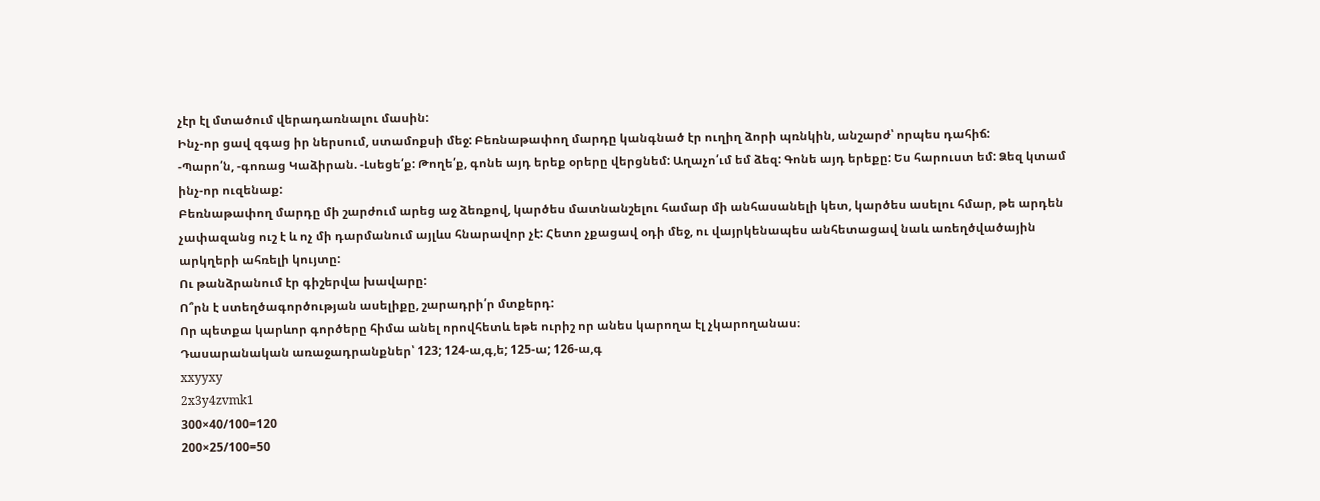չէր էլ մտածում վերադառնալու մասին:
Ինչ-որ ցավ զգաց իր ներսում, ստամոքսի մեջ: Բեռնաթափող մարդը կանգնած էր ուղիղ ձորի պռնկին, անշարժ՝ որպես դահիճ:
-Պարո՛ն, -գոռաց Կաձիրան. -Լսեցե՛ք: Թողե՛ք, գոնե այդ երեք օրերը վերցնեմ: Աղաչո՛ւմ եմ ձեզ: Գոնե այդ երեքը: Ես հարուստ եմ: Ձեզ կտամ ինչ-որ ուզենաք:
Բեռնաթափող մարդը մի շարժում արեց աջ ձեռքով, կարծես մատնանշելու համար մի անհասանելի կետ, կարծես ասելու հմար, թե արդեն չափազանց ուշ է և ոչ մի դարմանում այլևս հնարավոր չէ: Հետո չքացավ օդի մեջ, ու վայրկենապես անհետացավ նաև առեղծվածային արկղերի ահռելի կույտը:
Ու թանձրանում էր գիշերվա խավարը:
Ո՞րն է ստեղծագործության ասելիքը, շարադրի՛ր մտքերդ:
Որ պետքա կարևոր գործերը հիմա անել որովհետև եթե ուրիշ որ անես կարողա էլ չկարողանաս։
Դասարանական առաջադրանքներ՝ 123; 124-ա,գ,ե; 125-ա; 126-ա,գ
xxyyxy
2x3y4zvmk1
300×40/100=120
200×25/100=50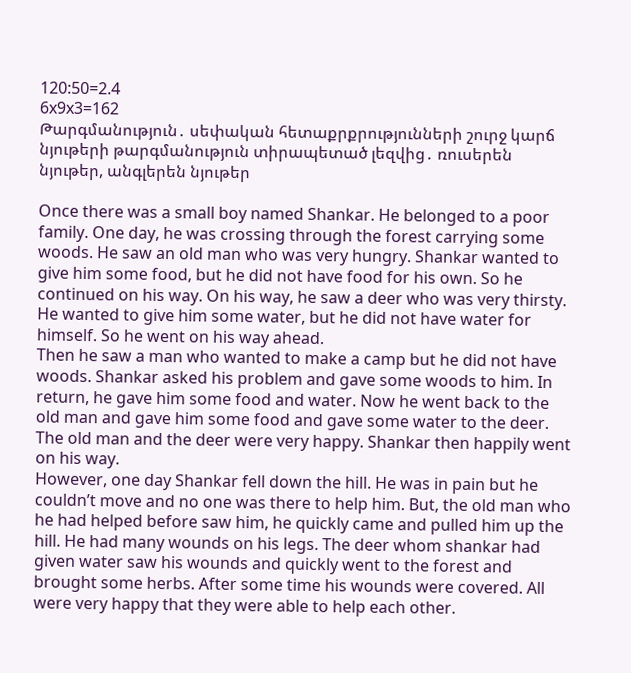120:50=2.4
6x9x3=162
Թարգմանություն․ սեփական հետաքրքրությունների շուրջ կարճ նյութերի թարգմանություն տիրապետած լեզվից․ ռուսերեն նյութեր, անգլերեն նյութեր

Once there was a small boy named Shankar. He belonged to a poor family. One day, he was crossing through the forest carrying some woods. He saw an old man who was very hungry. Shankar wanted to give him some food, but he did not have food for his own. So he continued on his way. On his way, he saw a deer who was very thirsty. He wanted to give him some water, but he did not have water for himself. So he went on his way ahead.
Then he saw a man who wanted to make a camp but he did not have woods. Shankar asked his problem and gave some woods to him. In return, he gave him some food and water. Now he went back to the old man and gave him some food and gave some water to the deer. The old man and the deer were very happy. Shankar then happily went on his way.
However, one day Shankar fell down the hill. He was in pain but he couldn’t move and no one was there to help him. But, the old man who he had helped before saw him, he quickly came and pulled him up the hill. He had many wounds on his legs. The deer whom shankar had given water saw his wounds and quickly went to the forest and brought some herbs. After some time his wounds were covered. All were very happy that they were able to help each other.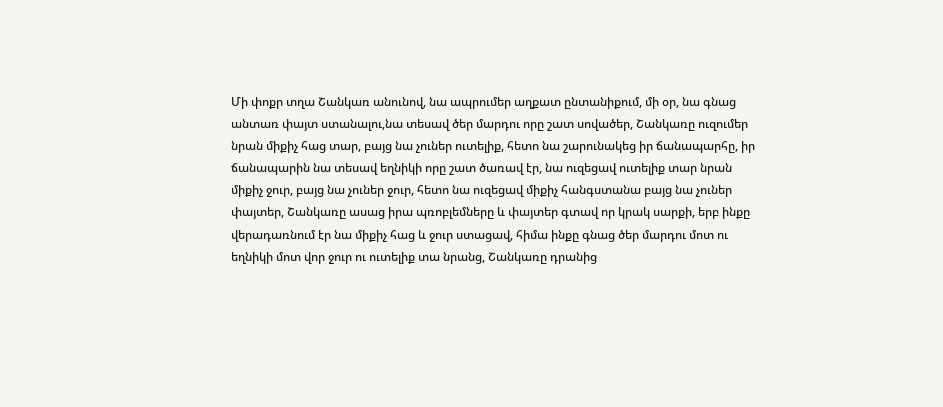Մի փոքր տղա Շանկառ անունով, նա ապրումեր աղքատ ընտանիքում, մի օր, նա գնաց անտառ փայտ ստանալու,նա տեսավ ծեր մարդու որը շատ սովածեր, Շանկառը ուզումեր նրան միքիչ հաց տար, բայց նա չուներ ուտելիք, հետո նա շարունակեց իր ճանապարհը, իր ճանապարին նա տեսավ եղնիկի որը շատ ծառավ էր, նա ուզեցավ ուտելիք տար նրան միքիչ ջուր, բայց նա չուներ ջուր, հետո նա ուզեցավ միքիչ հանգստանա բայց նա չուներ փայտեր, Շանկառը ասաց իրա պռոբլեմները և փայտեր գտավ որ կրակ սարքի, երբ ինքը վերադառնում էր նա միքիչ հաց և ջուր ստացավ, հիմա ինքը գնաց ծեր մարդու մոտ ու եղնիկի մոտ վոր ջուր ու ուտելիք տա նրանց, Շանկառը դրանից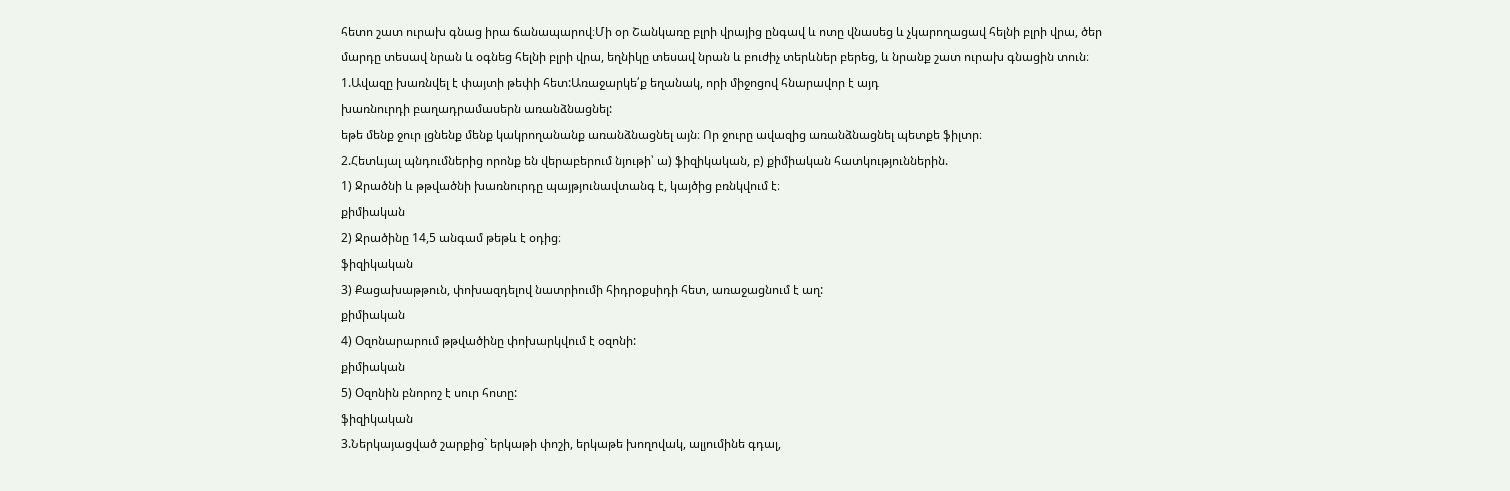հետո շատ ուրախ գնաց իրա ճանապարով։Մի օր Շանկառը բլրի վրայից ընգավ և ոտը վնասեց և չկարողացավ հելնի բլրի վրա, ծեր մարդը տեսավ նրան և օգնեց հելնի բլրի վրա, եղնիկը տեսավ նրան և բուժիչ տերևներ բերեց, և նրանք շատ ուրախ գնացին տուն։
1.Ավազը խառնվել է փայտի թեփի հետ:Առաջարկե՛ք եղանակ, որի միջոցով հնարավոր է այդ
խառնուրդի բաղադրամասերն առանձնացնել:
եթե մենք ջուր լցնենք մենք կակրողանանք առանձնացնել այն։ Որ ջուրը ավազից առանձնացնել պետքե ֆիլտր։
2.Հետևյալ պնդումներից որոնք են վերաբերում նյութի՝ ա) ֆիզիկական, բ) քիմիական հատկություններին.
1) Ջրածնի և թթվածնի խառնուրդը պայթյունավտանգ է, կայծից բռնկվում է։
քիմիական
2) Ջրածինը 14,5 անգամ թեթև է օդից։
ֆիզիկական
3) Քացախաթթուն, փոխազդելով նատրիումի հիդրօքսիդի հետ, առաջացնում է աղ:
քիմիական
4) Օզոնարարում թթվածինը փոխարկվում է օզոնի:
քիմիական
5) Օզոնին բնորոշ է սուր հոտը:
ֆիզիկական
3.Ներկայացված շարքից` երկաթի փոշի, երկաթե խողովակ, ալյումինե գդալ,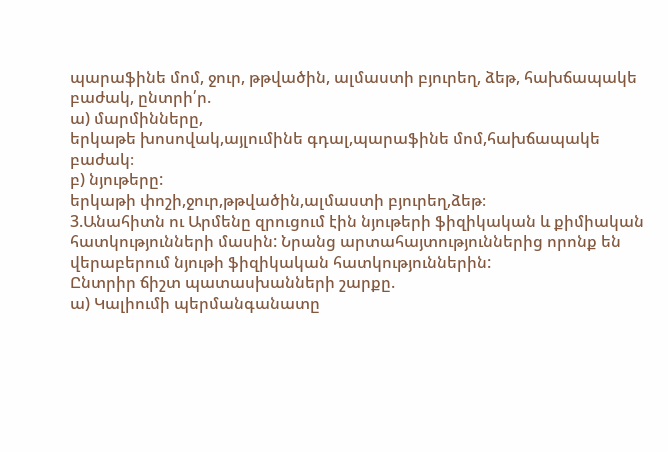պարաֆինե մոմ, ջուր, թթվածին, ալմաստի բյուրեղ, ձեթ, հախճապակե բաժակ, ընտրի՛ր.
ա) մարմինները,
երկաթե խոսովակ,այլումինե գդալ,պարաֆինե մոմ,հախճապակե բաժակ։
բ) նյութերը:
երկաթի փոշի,ջուր,թթվածին,ալմաստի բյուրեղ,ձեթ։
3.Անահիտն ու Արմենը զրուցում էին նյութերի ֆիզիկական և քիմիական հատկությունների մասին: Նրանց արտահայտություններից որոնք են վերաբերում նյութի ֆիզիկական հատկություններին:
Ընտրիր ճիշտ պատասխանների շարքը.
ա) Կալիումի պերմանգանատը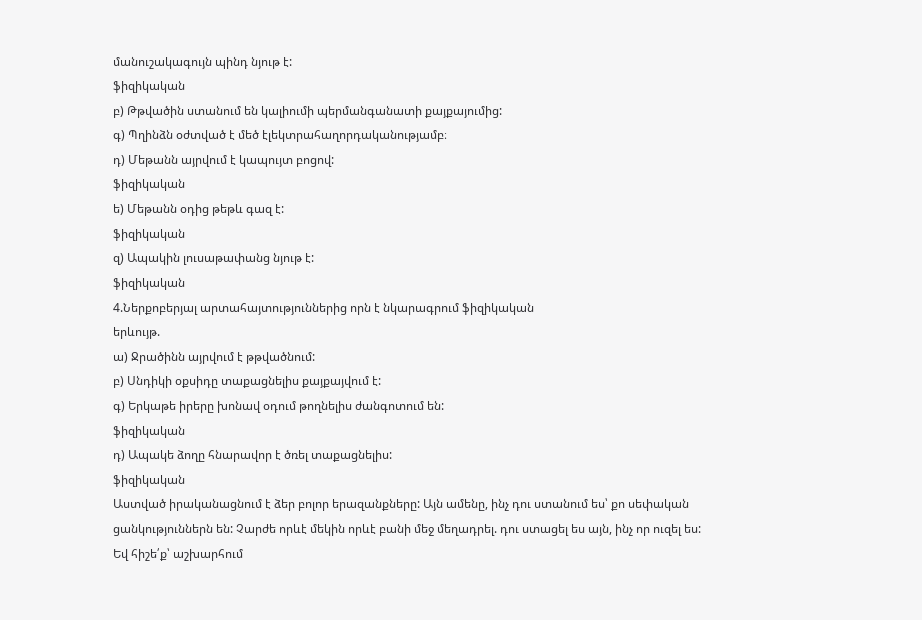մանուշակագույն պինդ նյութ է:
ֆիզիկական
բ) Թթվածին ստանում են կալիումի պերմանգանատի քայքայումից:
գ) Պղինձն օժտված է մեծ էլեկտրահաղորդականությամբ։
դ) Մեթանն այրվում է կապույտ բոցով:
ֆիզիկական
ե) Մեթանն օդից թեթև գազ է:
ֆիզիկական
զ) Ապակին լուսաթափանց նյութ է:
ֆիզիկական
4.Ներքոբերյալ արտահայտություններից որն է նկարագրում ֆիզիկական
երևույթ.
ա) Ջրածինն այրվում է թթվածնում:
բ) Սնդիկի օքսիդը տաքացնելիս քայքայվում է:
գ) Երկաթե իրերը խոնավ օդում թողնելիս ժանգոտում են:
ֆիզիկական
դ) Ապակե ձողը հնարավոր է ծռել տաքացնելիս:
ֆիզիկական
Աստված իրականացնում է ձեր բոլոր երազանքները: Այն ամենը, ինչ դու ստանում ես՝ քո սեփական ցանկություններն են: Չարժե որևէ մեկին որևէ բանի մեջ մեղադրել. դու ստացել ես այն, ինչ որ ուզել ես:
Եվ հիշե՛ք՝ աշխարհում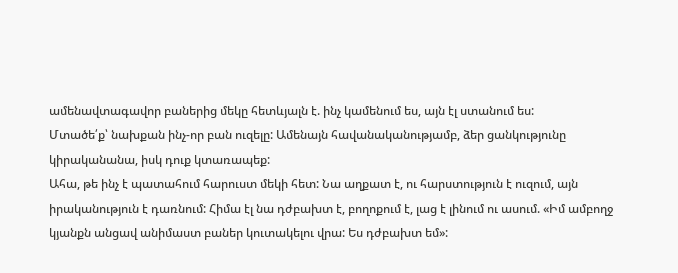ամենավտագավոր բաներից մեկը հետևյալն է. ինչ կամենում ես, այն էլ ստանում ես:
Մտածե՛ք՝ նախքան ինչ-որ բան ուզելը: Ամենայն հավանականությամբ, ձեր ցանկությունը կիրականանա, իսկ դուք կտառապեք:
Ահա, թե ինչ է պատահում հարուստ մեկի հետ: Նա աղքատ է, ու հարստություն է ուզում, այն իրականություն է դառնում: Հիմա էլ նա դժբախտ է, բողոքում է, լաց է լինում ու ասում. «Իմ ամբողջ կյանքն անցավ անիմաստ բաներ կուտակելու վրա: Ես դժբախտ եմ»: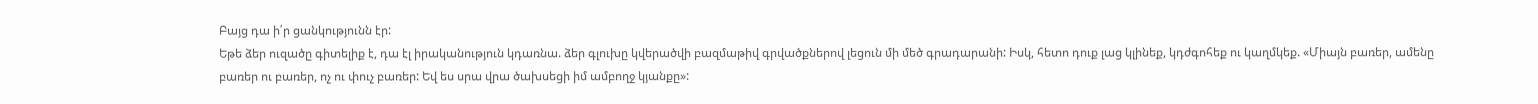Բայց դա ի՛ր ցանկությունն էր:
Եթե ձեր ուզածը գիտելիք է, դա էլ իրականություն կդառնա. ձեր գլուխը կվերածվի բազմաթիվ գրվածքներով լեցուն մի մեծ գրադարանի: Իսկ, հետո դուք լաց կլինեք, կդժգոհեք ու կաղմկեք. «Միայն բառեր, ամենը բառեր ու բառեր, ոչ ու փուչ բառեր: Եվ ես սրա վրա ծախսեցի իմ ամբողջ կյանքը»: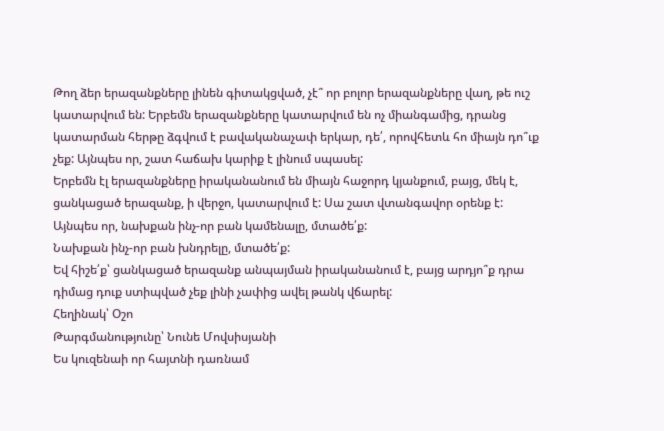Թող ձեր երազանքները լինեն գիտակցված, չէ՞ որ բոլոր երազանքները վաղ, թե ուշ կատարվում են: Երբեմն երազանքները կատարվում են ոչ միանգամից, դրանց կատարման հերթը ձգվում է բավականաչափ երկար, դե՛, որովհետև հո միայն դո՞ւք չեք: Այնպես որ, շատ հաճախ կարիք է լինում սպասել:
Երբեմն էլ երազանքները իրականանում են միայն հաջորդ կյանքում, բայց, մեկ է, ցանկացած երազանք, ի վերջո, կատարվում է: Սա շատ վտանգավոր օրենք է:
Այնպես որ, նախքան ինչ-որ բան կամենալը, մտածե՛ք:
Նախքան ինչ-որ բան խնդրելը, մտածե՛ք:
Եվ հիշե՛ք՝ ցանկացած երազանք անպայման իրականանում է, բայց արդյո՞ք դրա դիմաց դուք ստիպված չեք լինի չափից ավել թանկ վճարել:
Հեղինակ՝ Օշո
Թարգմանությունը՝ Նունե Մովսիսյանի
Ես կուզենաի որ հայտնի դառնամ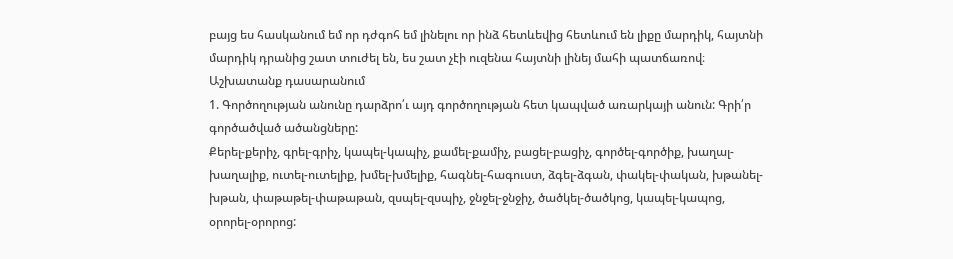բայց ես հասկանում եմ որ դժգոհ եմ լինելու որ ինձ հետևեվից հետևում են լիքը մարդիկ, հայտնի մարդիկ դրանից շատ տուժել են, ես շատ չէի ուզենա հայտնի լինեյ մահի պատճառով։
Աշխատանք դասարանում
1. Գործողության անունը դարձրո՛ւ այդ գործողության հետ կապված առարկայի անուն: Գրի՛ր գործածված ածանցները:
Քերել-քերիչ, գրել-գրիչ, կապել-կապիչ, քամել-քամիչ, բացել-բացիչ, գործել-գործիք, խաղալ-խաղալիք, ուտել-ուտելիք, խմել-խմելիք, հագնել-հագուստ, ձգել-ձգան, փակել-փական, խթանել-խթան, փաթաթել-փաթաթան, զսպել-զսպիչ, ջնջել-ջնջիչ, ծածկել-ծածկոց, կապել-կապոց, օրորել-օրորոց: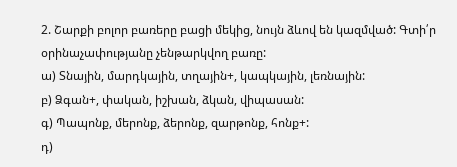2. Շարքի բոլոր բառերը բացի մեկից, նույն ձևով են կազմված: Գտի՛ր օրինաչափությանը չենթարկվող բառը:
ա) Տնային, մարդկային, տղային+, կապկային, լեռնային:
բ) Ձգան+, փական, իշխան, ձկան, վիպասան:
գ) Պապոնք, մերոնք, ձերոնք, զարթոնք, հոնք+:
դ)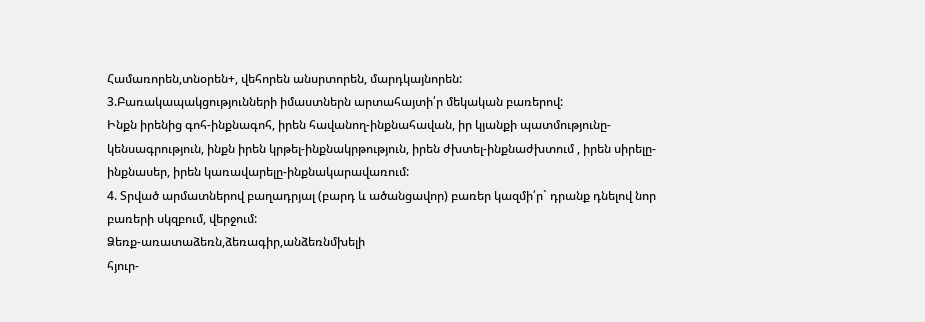Համառորեն,տնօրեն+, վեհորեն անսրտորեն, մարդկայնորեն:
3.Բառակապակցությունների իմաստներն արտահայտի՛ր մեկական բառերով:
Ինքն իրենից գոհ-ինքնագոհ, իրեն հավանող-ինքնահավան, իր կյանքի պատմությունը-կենսագրություն, ինքն իրեն կրթել-ինքնակրթություն, իրեն ժխտել-ինքնաժխտում , իրեն սիրելը-ինքնասեր, իրեն կառավարելը-ինքնակարավառում:
4. Տրված արմատներով բաղադրյալ (բարդ և ածանցավոր) բառեր կազմի՛ր` դրանք դնելով նոր բառերի սկզբում, վերջում:
Ձեռք-առատաձեռն,ձեռագիր,անձեռնմխելի
հյուր-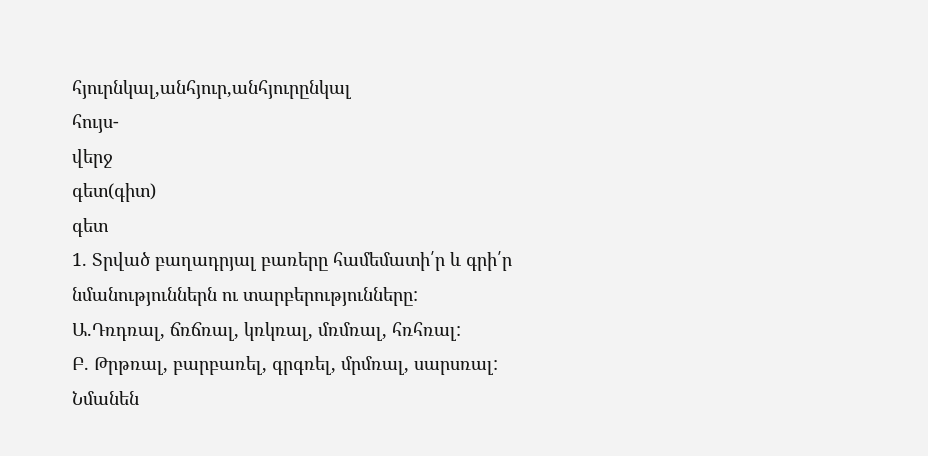հյուրնկալ,անհյուր,անհյուրընկալ
հույս-
վերջ
գետ(գիտ)
գետ
1. Տրված բաղադրյալ բառերը համեմատի՛ր և գրի՛ր նմանություններն ու տարբերությունները:
Ա.Դռդռալ, ճռճռալ, կռկռալ, մռմռալ, հռհռալ:
Բ. Թրթռալ, բարբառել, գրգռել, մրմռալ, սարսռալ:
Նմանեն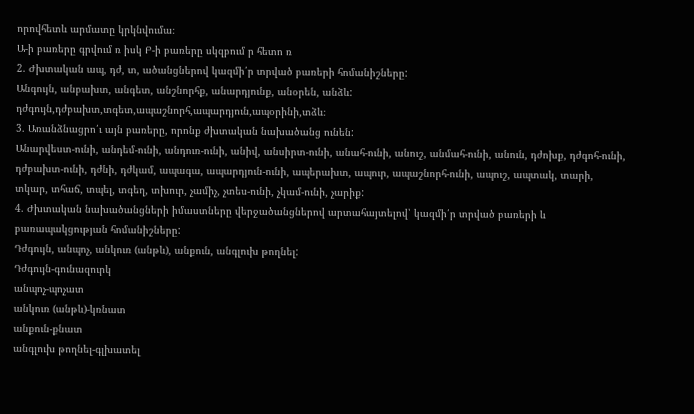որովհետև արմատը կրկնվումա։
Ա-ի բառերը գրվում ռ իսկ Բ-ի բառերը սկզբում ր հետո ռ
2. Ժխտական ապ, դժ, տ, ածանցներով կազմի՛ր տրված բառերի հոմանիշները:
Անգույն, անբախտ, անգետ, անշնորհք, անարդյունք, անօրեն, անձև:
դժգույն,դժբախտ,տգետ,ապաշնորհ,ապարդյուն,ապօրինի,տձև։
3. Առանձնացրո՛ւ այն բառերը, որոնք ժխտական նախածանց ունեն:
Անարվեստ-ունի, անդեմ-ունի, անդուռ-ունի, անիվ, անսիրտ-ունի, անահ-ունի, անուշ, անմահ-ունի, անուն, դժոխք, դժգոհ-ունի, դժբախտ-ունի, դժնի, դժկամ, ապագա, ապարդյուն-ունի, ապերախտ, ապուր, ապաշնորհ-ունի, ապուշ, ապտակ, տարի, տկար, տհաճ, տպել, տգեղ, տխուր, չամիչ, չտես-ունի, չկամ-ունի, չարիք:
4. Ժխտական նախածանցների իմաստները վերջածանցներով արտահայտելով՝ կազմի՛ր տրված բառերի և բառապակցության հոմանիշները:
Դժգույն, անպոչ, անկուռ (անթև), անքուն, անգլուխ թողնել:
Դժգույն-գունազուրկ
անպոչ-պոչատ
անկուռ (անթև)-կռնատ
անքուն-քնատ
անգլուխ թողնել-գլխատել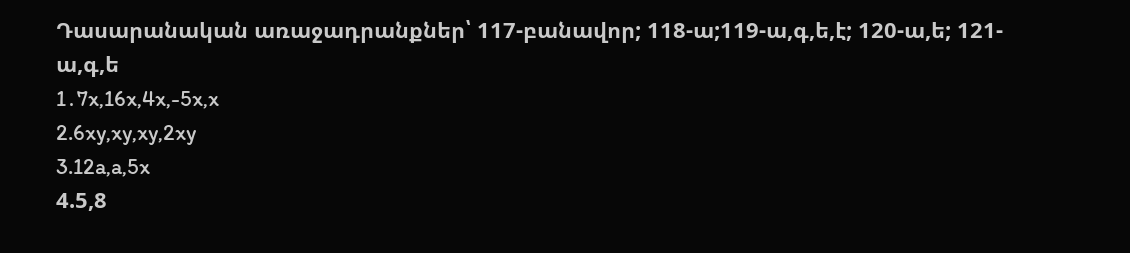Դասարանական առաջադրանքներ՝ 117-բանավոր; 118-ա;119-ա,գ,ե,է; 120-ա,ե; 121-ա,գ,ե
1․7x,16x,4x,-5x,x
2.6xy,xy,xy,2xy
3.12a,a,5x
4.5,8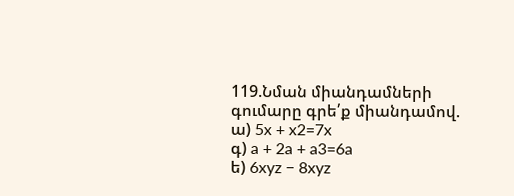119.Նման միանդամների գումարը գրե՛ք միանդամով.
ա) 5x + x2=7x
գ) a + 2a + a3=6a
ե) 6xyz − 8xyz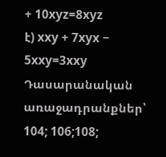+ 10xyz=8xyz
է) xxy + 7xyx − 5xxy=3xxy
Դասարանական առաջադրանքներ՝ 104; 106;108;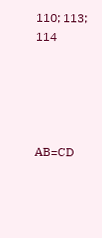110; 113; 114





AB=CD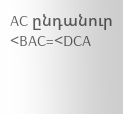AC ընդանուր
<BAC=<DCA